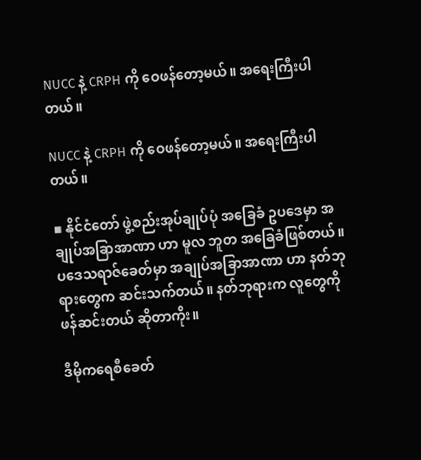NUCC နဲ့ CRPH ကို ဝေဖန်တော့မယ်။ အရေးကြီးပါတယ်။

NUCC နဲ့ CRPH ကို ဝေဖန်တော့မယ်။ အရေးကြီးပါတယ်။

▪ နိုင်ငံတော် ဖွဲ့စည်းအုပ်ချုပ်ပုံ အခြေခံ ဥပဒေမှာ အချုပ်အခြာအာဏာ ဟာ မူလ ဘူတ အခြေခံဖြစ်တယ်။
ပဒေသရာဇ်ခေတ်မှာ အချုပ်အခြာအာဏာ ဟာ နတ်ဘုရားတွေက ဆင်းသက်တယ်။ နတ်ဘုရားက လူတွေကို ဖန်ဆင်းတယ် ဆိုတာကိုး။

ဒီမိုကရေစီခေတ်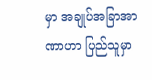မှာ အချုပ်အခြာအာဏာဟာ ပြည်သူမှာ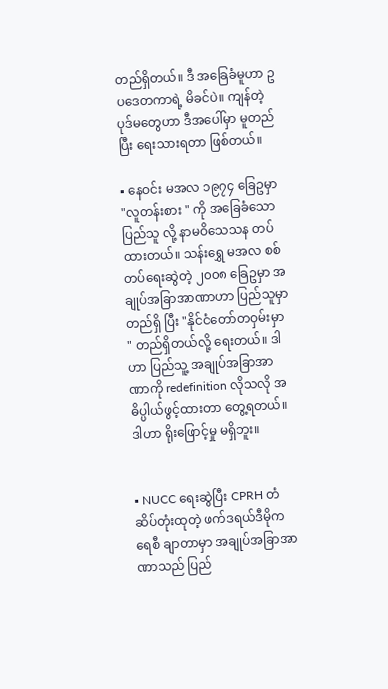တည်ရှိတယ်။ ဒီ အခြေခံမူဟာ ဥပဒေတကာရဲ့ မိခင်ပဲ။ ကျန်တဲ့ ပုဒ်မတွေဟာ ဒီအပေါ်မှာ မူတည်ပြီး ရေးသားရတာ ဖြစ်တယ်။

▪ နေဝင်း မအလ ၁၉၇၄ ခြေဥမှာ "လူတန်းစား " ကို အခြေခံသော ပြည်သူ လို့ နာမဝိသေသန တပ်ထားတယ်။ သန်းရွှေ မအလ စစ်တပ်ရေးဆွဲတဲ့ ၂၀၀၈ ခြေဥမှာ အချုပ်အခြာအာဏာဟာ ပြည်သူမှာ တည်ရှိ ပြီး "နိုင်ငံတော်တဝှမ်းမှာ " တည်ရှိတယ်လို့ ရေးတယ်။ ဒါဟာ ပြည်သူ့ အချုပ်အခြာအာဏာကို redefinition လိုသလို အဓိပ္ပါယ်ဖွင့်ထားတာ တွေ့ရတယ်။ ဒါဟာ ရိုးဖြောင့်မှု မရှိဘူး။


▪ NUCC ရေးဆွဲပြီး CPRH တံဆိပ်တုံးထုတဲ့ ဖက်ဒရယ်ဒီမိုကရေစီ ချာတာမှာ အချုပ်အခြာအာဏာသည် ပြည်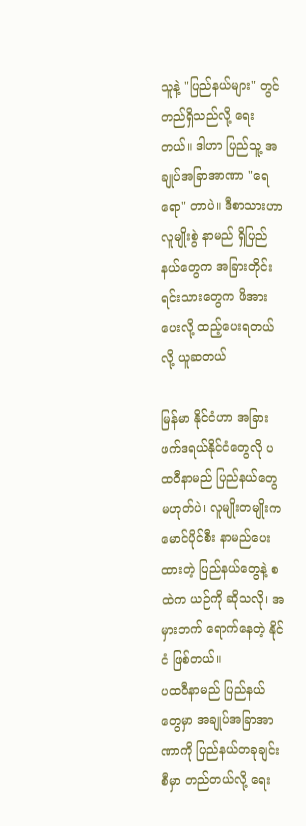သူနဲ့ "ပြည်နယ်များ" တွင် တည်ရှိသည်လို့ ရေးတယ်။ ဒါဟာ ပြည်သူ့ အချုပ်အခြာအာဏာ "ရေရော" တာပဲ။ ဒီစာသားဟာ လူမျိုးစွဲ နာမည် ရှိပြည်နယ်တွေက အခြားတိုင်းရင်းသားတွေက ဖိအားပေးလို့ ထည့်ပေးရတယ်လို့ ယူဆတယ်

မြန်မာ နိုင်ငံဟာ အခြားဖက်ဒရယ်နိုင်ငံတွေလို ပထဝီနာမည် ပြည်နယ်တွေ မဟုတ်ပဲ၊ လူမျိုးတမျိုးက မောင်ပိုင်စီး နာမည်ပေးထားတဲ့ ပြည်နယ်တွေနဲ့ စထဲက ယဉ်ကို ဆိုသလို၊ အမှားဘက် ရောက်နေတဲ့ နိုင်ငံ ဖြစ်တယ်။
ပထဝီနာမည် ပြည်နယ်တွေမှာ အချုပ်အခြာအာဏာကို ပြည်နယ်တခုချင်းစီမှာ တည်တယ်လို့ ရေး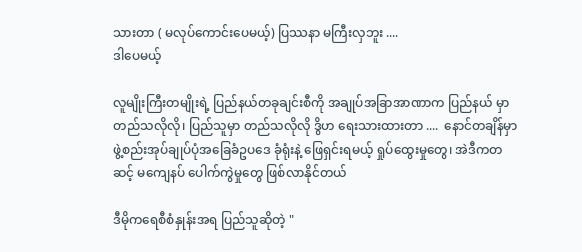သားတာ ( မလုပ်ကောင်းပေမယ့်) ပြဿနာ မကြီးလှဘူး ....
ဒါပေမယ့်

လူမျိုးကြီးတမျိုးရဲ့ ပြည်နယ်တခုချင်းစီကို အချုပ်အခြာအာဏာက ပြည်နယ် မှာ တည်သလိုလို၊ ပြည်သူမှာ တည်သလိုလို ဒွိဟ ရေးသားထားတာ ....  နောင်တချိန်မှာ ဖွဲ့စည်းအုပ်ချုပ်ပုံအခြေခံဥပဒေ ခုံရုံးနဲ့ ဖြေရှင်းရမယ့် ရှုပ်ထွေးမှုတွေ၊ အဲဒီကတဆင့် မကျေနပ် ပေါက်ကွဲမှုတွေ ဖြစ်လာနိုင်တယ်

ဒီမိုကရေစီစံနှုန်းအရ ပြည်သူဆိုတဲ့ "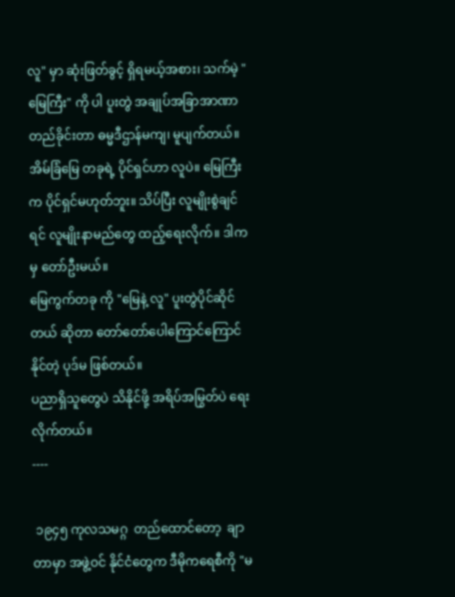လူ" မှာ ဆုံးဖြတ်ခွင့် ရှိရမယ့်အစား၊ သက်မဲ့ "မြေကြီး" ကို ပါ ပူးတွဲ အချုပ်အခြာအာဏာ တည်ခိုင်းတာ ဓမ္မဒီဌာန်မကျ၊ မူပျက်တယ်။ အိမ်ခြံမြေ တခုရဲ့ ပိုင်ရှင်ဟာ လူပဲ။ မြေကြီးက ပိုင်ရှင်မဟုတ်ဘူး။ သိပ်ပြီး လူမျိုးစွဲချင်ရင် လူမျိုးနာမည်တွေ ထည့်ရေးလိုက်။ ဒါကမှ တော်ဦးမယ်။
မြေကွက်တခု ကို "မြေနဲ့ လူ" ပူးတွဲပိုင်ဆိုင်တယ် ဆိုတာ တော်တော်ပေါကြောင်ကြောင်နိုင်တဲ့ ပုဒ်မ ဖြစ်တယ်။
ပညာရှိသူတွေပဲ သိနိုင်ဖို့ အရိပ်အမြွတ်ပဲ ရေးလိုက်တယ်။
----

 ၁၉၄၅ ကုလသမဂ္ဂ  တည်ထောင်တော့  ချာတာမှာ အဖွဲ့ဝင် နိုင်ငံတွေက ဒီမိုကရေစီကို "မ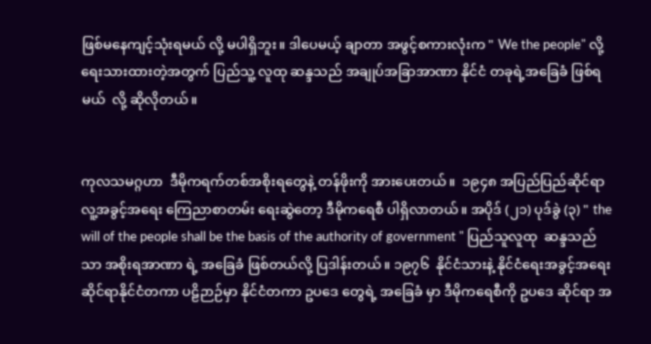ဖြစ်မနေကျင့်သုံးရမယ် လို့ မပါရှိဘူး။ ဒါပေမယ့် ချာတာ အဖွင့်စကားလုံးက " We the people" လို့ ရေးသားထားတဲ့အတွက် ပြည်သူ့ လူထု ဆန္ဒသည် အချုပ်အခြာအာဏာ နိုင်ငံ တခုရဲ့အခြေခံ ဖြစ်ရမယ်  လို့ ဆိုလိုတယ်။


ကုလသမဂ္ဂဟာ  ဒီမိုကရက်တစ်အစိုးရတွေနဲ့ တန်ဖိုးကို အားပေးတယ်။  ၁၉၄၈ အပြည်ပြည်ဆိုင်ရာ လူ့အခွင့်အရေး ကြေညာစာတမ်း ရေးဆွဲတော့ ဒီမိုကရေစီ ပါရှိလာတယ်။ အပိုဒ် (၂၁) ပုဒ်ခွဲ (၃) " the will of the people shall be the basis of the authority of government " ပြည်သူလူထု  ဆန္ဒသည်သာ အစိုးရအာဏာ ရဲ့ အခြေခံ ဖြစ်တယ်လို့ ပြဒါန်းတယ်။ ၁၉၇၆  နိုင်ငံသားနဲ့ နိုင်ငံရေးအခွင့်အရေး ဆိုင်ရာနိုင်ငံတကာ ပဠိဉာဉ်မှာ နိုင်ငံတကာ ဥပဒေ တွေရဲ့ အခြေခံ မှာ ဒီမိုကရေစီကို ဥပဒေ ဆိုင်ရာ အ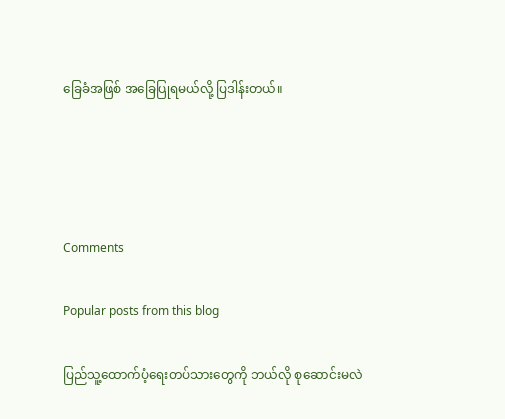ခြေခံအဖြစ် အခြေပြုရမယ်လို့ ပြဒါန်းတယ်။




Comments

Popular posts from this blog

ပြည်သူ့ထောက်ပံ့ရေးတပ်သားတွေကို ဘယ်လို စုဆောင်းမလဲ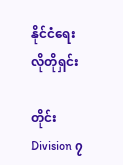နိုင်ငံရေး လိုတိုရှင်း

တိုင်း Division ၇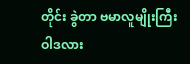တိုင်း ခွဲတာ ဗမာလူမျိုးကြီးဝါဒလား